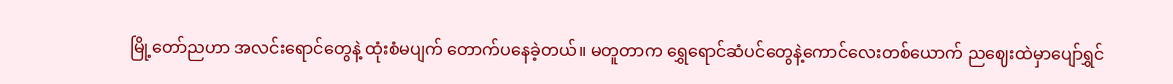မြို့တော်ညဟာ အလင်းရောင်တွေနဲ့ ထုံးစံမပျက် တောက်ပနေခဲ့တယ်။ မတူတာက ရွှေရောင်ဆံပင်တွေနဲ့ကောင်လေးတစ်ယောက် ညဈေးထဲမှာပျော်ရွှင်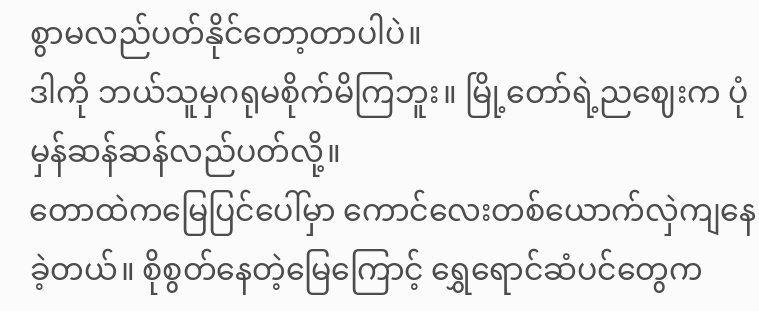စွာမလည်ပတ်နိုင်တော့တာပါပဲ။
ဒါကို ဘယ်သူမှဂရုမစိုက်မိကြဘူး။ မြို့တော်ရဲ့ညဈေးက ပုံမှန်ဆန်ဆန်လည်ပတ်လို့။
တောထဲကမြေပြင်ပေါ်မှာ ကောင်လေးတစ်ယောက်လှဲကျနေခဲ့တယ်။ စိုစွတ်နေတဲ့မြေကြောင့် ရွှေရောင်ဆံပင်တွေက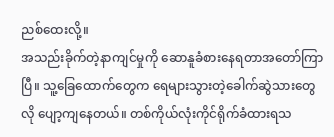ညစ်ထေးလို့။
အသည်းခိုက်တဲ့နာကျင်မှုကို ဆောနူခံစားနေရတာအတော်ကြာပြီ။ သူ့ခြေထောက်တွေက ရေများသွားတဲ့ခေါက်ဆွဲသားတွေလို ပျော့ကျနေတယ်။ တစ်ကိုယ်လုံးကိုင်ရိုက်ခံထားရသ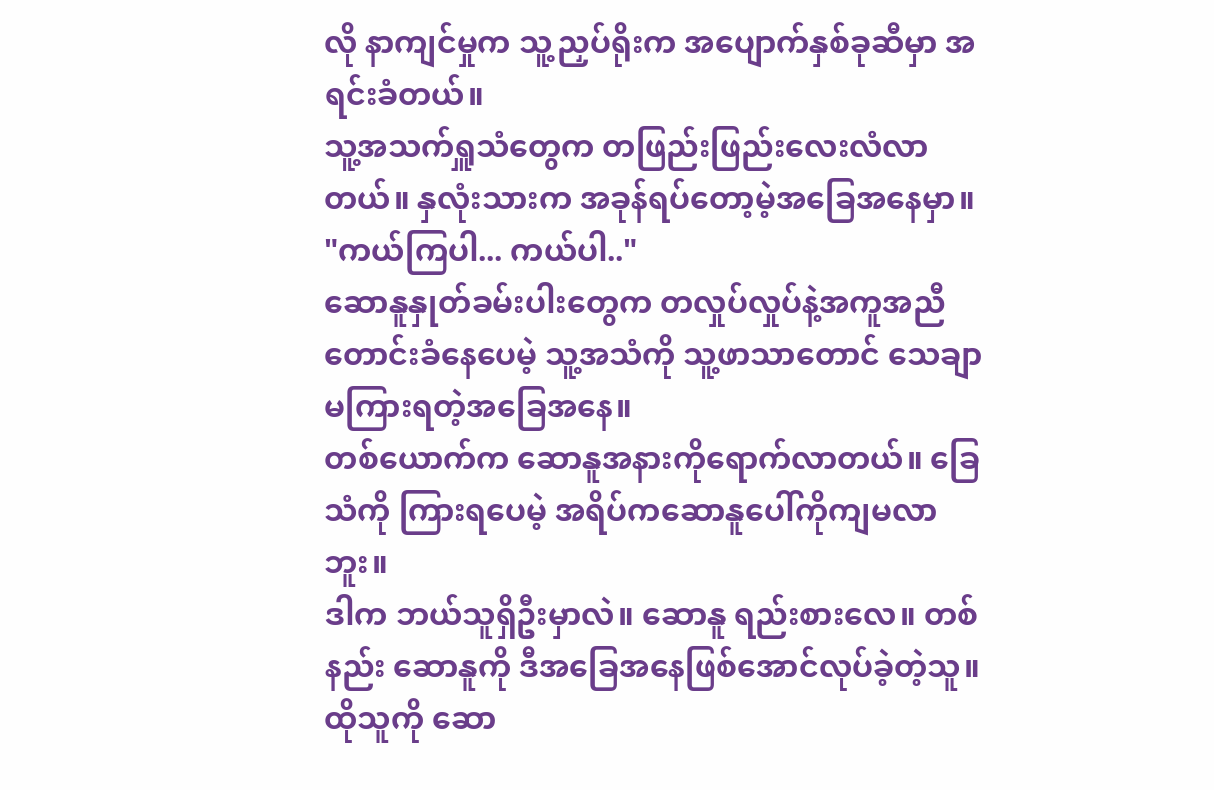လို နာကျင်မှုက သူ့ညှပ်ရိုးက အပျောက်နှစ်ခုဆီမှာ အရင်းခံတယ်။
သူ့အသက်ရှူသံတွေက တဖြည်းဖြည်းလေးလံလာတယ်။ နှလုံးသားက အခုန်ရပ်တော့မဲ့အခြေအနေမှာ။
"ကယ်ကြပါ... ကယ်ပါ.."
ဆောနူနှုတ်ခမ်းပါးတွေက တလှုပ်လှုပ်နဲ့အကူအညီတောင်းခံနေပေမဲ့ သူ့အသံကို သူ့ဖာသာတောင် သေချာမကြားရတဲ့အခြေအနေ။
တစ်ယောက်က ဆောနူအနားကိုရောက်လာတယ်။ ခြေသံကို ကြားရပေမဲ့ အရိပ်ကဆောနူပေါ်ကိုကျမလာဘူး။
ဒါက ဘယ်သူရှိဦးမှာလဲ။ ဆောနူ ရည်းစားလေ။ တစ်နည်း ဆောနူကို ဒီအခြေအနေဖြစ်အောင်လုပ်ခဲ့တဲ့သူ။
ထိုသူကို ဆော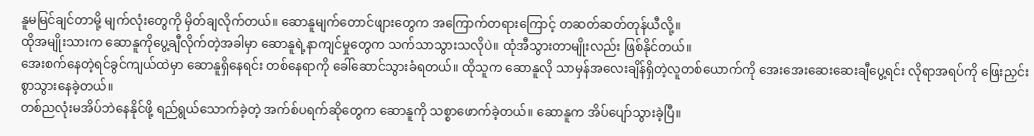နူမမြင်ချင်တာမို့ မျက်လုံးတွေကို မှိတ်ချလိုက်တယ်။ ဆောနူမျက်တောင်ဖျားတွေက အကြောက်တရားကြောင့် တဆတ်ဆတ်တုန်ယီလို့။
ထိုအမျိုးသားက ဆောနူကိုပွေ့ချီလိုက်တဲ့အခါမှာ ဆောနူရဲ့နာကျင်မှုတွေက သက်သာသွားသလိုပဲ။ ထုံအီသွားတာမျိုးလည်း ဖြစ်နိုင်တယ်။
အေးစက်နေတဲ့ရင်ခွင်ကျယ်ထဲမှာ ဆောနူရှိနေရင်း တစ်နေရာကို ခေါ်ဆောင်သွားခံရတယ်။ ထိုသူက ဆောနူလို သာမှန်အလေးချိန်ရှိတဲ့လူတစ်ယောက်ကို အေးအေးဆေးဆေးချီပွေ့ရင်း လိုရာအရပ်ကို ဖြေးညှင်းစွာသွားနေခဲ့တယ်။
တစ်ညလုံးမအိပ်ဘဲနေနိုင်ဖို့ ရည်ရွယ်သောက်ခဲ့တဲ့ အက်စ်ပရက်ဆိုတွေက ဆောနူကို သစ္စာဖောက်ခဲ့တယ်။ ဆောနူက အိပ်ပျော်သွားခဲ့ပြီ။